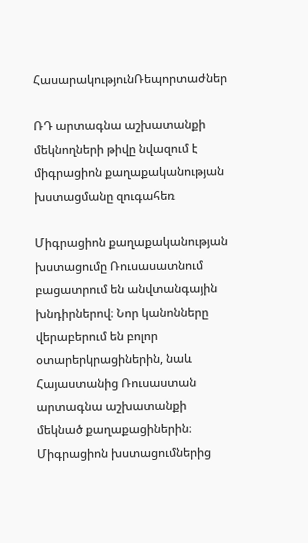ՀասարակությունՌեպորտաժներ

ՌԴ արտագնա աշխատանքի մեկնողների թիվը նվազում է միգրացիոն քաղաքականության խստացմանը զուգահեռ

Միգրացիոն քաղաքականության խստացումը Ռուսասատնում բացատրում են անվտանգային խնդիրներով։ Նոր կանոնները  վերաբերում են բոլոր օտարերկրացիներին, նաև Հայաստանից Ռուսաստան արտագնա աշխատանքի մեկնած քաղաքացիներին։  Միգրացիոն խստացումներից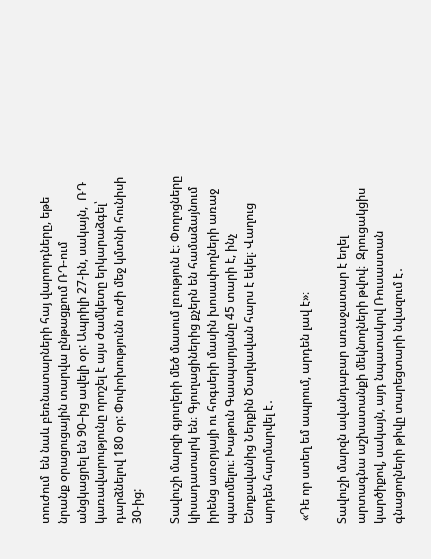տուժում  են նաև բեռնատարների հայ վարորդները, եթե նրանք օրացուցային տարվա ընթացքում ՌԴ-ում անցկացրել են 90–ից ավելի օր: Ապրիլի 27-ին, սակայն,  ՌԴ կառավարությունը որոշել է այս ժամկետը երկարաձգել՝ դարձնելով 180 օր: Փոփոխությունն ուժի մեջ կմտնի հունիսի 30-ից:

Տավուշի մարզի գյուղերի մեծ մասում լռություն է։ Փողոցները կիսադատարկ են։ Գյուղացիներից քչերն են համաձայնում իրենց առօրյայի ու հոգսերի մասին խոսափողների առաջ պատմելու։ Խաթուն Գասպարյանը 45 տարի է, ինչ Ենոքավանից Ներքին Ծաղկավան հարս է եկել։ Վաղուց արդեն հարմարվել է․

 «Դե որ ստեղ եմ ապրում, արդեն լավ է»։

Տավուշի մարզն ավանդաբար առաջատար է եղել  արտագնա աշխատանքի մեկնողների թվով։  Զրուցակցիս կարծիքով, սակայն, այդ նպատակով Ռուսաստան գնացողների թիվը տարեցտարի նվազում է․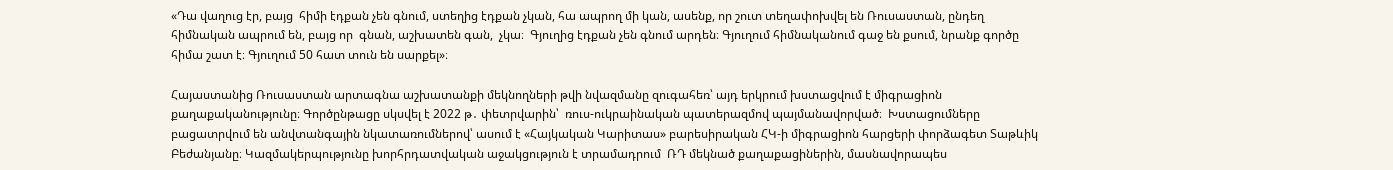«Դա վաղուց էր, բայց  հիմի էդքան չեն գնում, ստեղից էդքան չկան, հա ապրող մի կան, ասենք, որ շուտ տեղափոխվել են Ռուսաստան, ընդեղ հիմնական ապրում են, բայց որ  գնան, աշխատեն գան,  չկա։  Գյուղից էդքան չեն գնում արդեն։ Գյուղում հիմնականում գաջ են քսում, նրանք գործը հիմա շատ է։ Գյուղում 50 հատ տուն են սարքել»։

Հայաստանից Ռուսաստան արտագնա աշխատանքի մեկնողների թվի նվազմանը զուգահեռ՝ այդ երկրում խստացվում է միգրացիոն քաղաքականությունը։ Գործընթացը սկսվել է 2022 թ․ փետրվարին՝  ռուս-ուկրաինական պատերազմով պայմանավորված։  Խստացումները բացատրվում են անվտանգային նկատառումներով՝ ասում է «Հայկական Կարիտաս» բարեսիրական ՀԿ-ի միգրացիոն հարցերի փորձագետ Տաթևիկ Բեժանյանը։ Կազմակերպությունը խորհրդատվական աջակցություն է տրամադրում  ՌԴ մեկնած քաղաքացիներին, մասնավորապես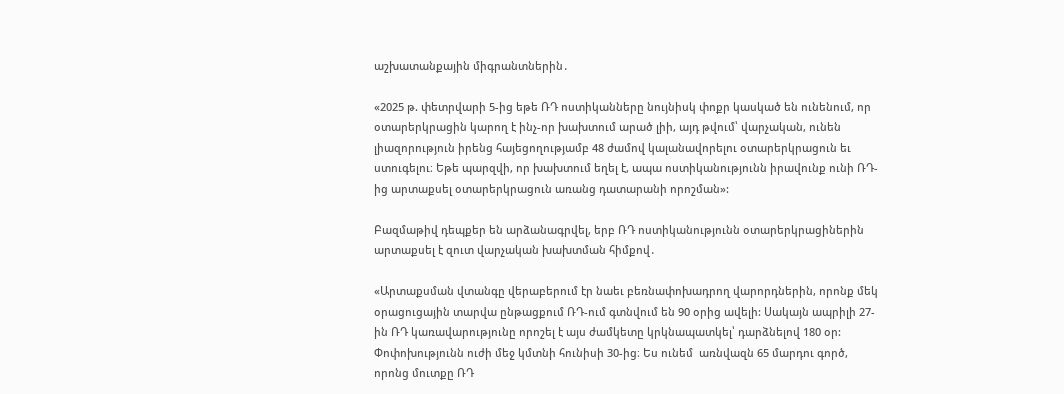աշխատանքային միգրանտներին․

«2025 թ. փետրվարի 5-ից եթե ՌԴ ոստիկանները նույնիսկ փոքր կասկած են ունենում, որ օտարերկրացին կարող է ինչ-որ խախտում արած լիի, այդ թվում՝ վարչական, ունեն լիազորություն իրենց հայեցողությամբ 48 ժամով կալանավորելու օտարերկրացուն եւ ստուգելու։ Եթե պարզվի, որ խախտում եղել է, ապա ոստիկանությունն իրավունք ունի ՌԴ-ից արտաքսել օտարերկրացուն առանց դատարանի որոշման»:

Բազմաթիվ դեպքեր են արձանագրվել, երբ ՌԴ ոստիկանությունն օտարերկրացիներին արտաքսել է զուտ վարչական խախտման հիմքով․

«Արտաքսման վտանգը վերաբերում էր նաեւ բեռնափոխադրող վարորդներին, որոնք մեկ օրացուցային տարվա ընթացքում ՌԴ-ում գտնվում են 90 օրից ավելի: Սակայն ապրիլի 27-ին ՌԴ կառավարությունը որոշել է այս ժամկետը կրկնապատկել՝ դարձնելով 180 օր: Փոփոխությունն ուժի մեջ կմտնի հունիսի 30-ից։ Ես ունեմ  առնվազն 65 մարդու գործ, որոնց մուտքը ՌԴ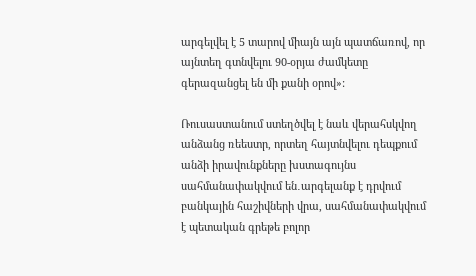արգելվել է 5 տարով միայն այն պատճառով, որ այնտեղ գտնվելու 90-օրյա ժամկետը գերազանցել են մի քանի օրով»:

Ռուսաստանում ստեղծվել է նաև վերահսկվող անձանց ռեեստր, որտեղ հայտնվելու դեպքում անձի իրավունքները խստագույնս սահմանափակվում են․արգելանք է դրվում բանկային հաշիվների վրա, սահմանափակվում է պետական գրեթե բոլոր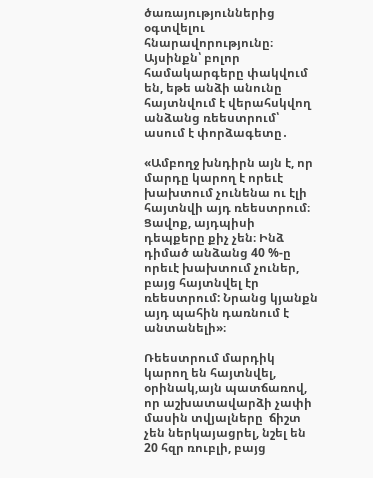ծառայություններից օգտվելու հնարավորությունը։ Այսինքն՝ բոլոր համակարգերը փակվում են, եթե անձի անունը  հայտնվում է վերահսկվող անձանց ռեեստրում՝ ասում է փորձագետը․

«Ամբողջ խնդիրն այն է, որ մարդը կարող է որեւէ խախտում չունենա ու էլի հայտնվի այդ ռեեստրում։ Ցավոք, այդպիսի դեպքերը քիչ չեն։ Ինձ դիմած անձանց 40 %-ը որեւէ խախտում չուներ, բայց հայտնվել էր ռեեստրում: Նրանց կյանքն այդ պահին դառնում է անտանելի»։

Ռեեստրում մարդիկ  կարող են հայտնվել, օրինակ,այն պատճառով, որ աշխատավարձի չափի մասին տվյալները  ճիշտ չեն ներկայացրել, նշել են 20 հզր ռուբլի, բայց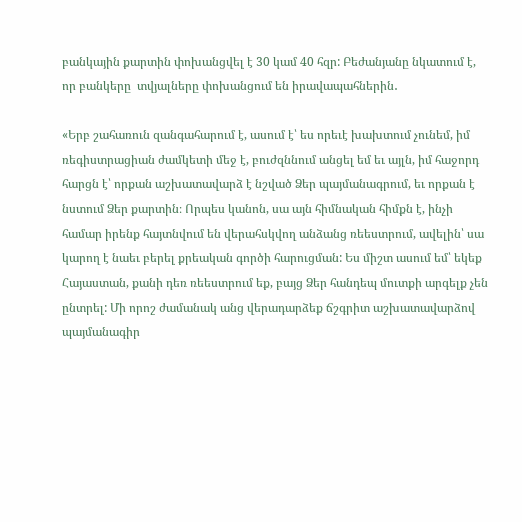բանկային քարտին փոխանցվել է 30 կամ 40 հզր: Բեժանյանը նկատում է, որ բանկերը  տվյալները փոխանցում են իրավապահներին․

«Երբ շահառուն զանգահարում է, ասում է՝ ես որեւէ խախտում չունեմ, իմ ռեգիստրացիան ժամկետի մեջ է, բուժզննում անցել եմ եւ այլն, իմ հաջորդ հարցն է՝ որքան աշխատավարձ է նշված Ձեր պայմանագրում, եւ որքան է նստում Ձեր քարտին։ Որպես կանոն, սա այն հիմնական հիմքն է, ինչի համար իրենք հայտնվում են վերահսկվող անձանց ռեեստրում, ավելին՝ սա կարող է նաեւ բերել քրեական գործի հարուցման: Ես միշտ ասում եմ՝ եկեք Հայաստան, քանի դեռ ռեեստրում եք, բայց Ձեր հանդեպ մուտքի արգելք չեն ընտրել: Մի որոշ ժամանակ անց վերադարձեք ճշգրիտ աշխատավարձով պայմանագիր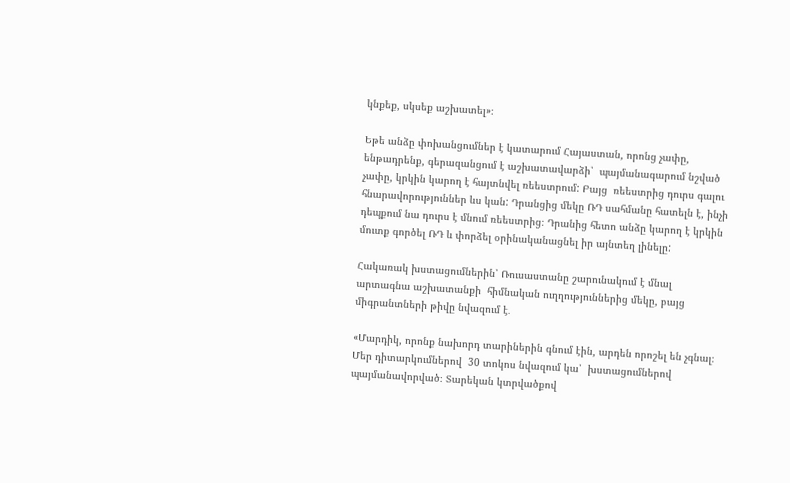կնքեք, սկսեք աշխատել»։

Եթե անձը փոխանցումներ է կատարում Հայաստան, որոնց չափը, ենթադրենք, գերազանցում է աշխատավարձի՝  պայմանագարում նշված չափը, կրկին կարող է հայտնվել ռեեստրում: Բայց  ռեեստրից դուրս գալու հնարավորություններ ևս կան: Դրանցից մեկը ՌԴ սահմանը հատելն է, ինչի դեպքում նա դուրս է մնում ռեեստրից։ Դրանից հետո անձը կարող է կրկին մուտք գործել ՌԴ և փորձել օրինականացնել իր այնտեղ լինելը:

Հակառակ խստացումներին՝ Ռուսաստանը շարունակում է մնալ արտագնա աշխատանքի  հիմնական ուղղություններից մեկը, բայց միգրանտների թիվը նվազում է․

«Մարդիկ, որոնք նախորդ տարիներին գնում էին, արդեն որոշել են չգնալ։  Մեր դիտարկումներով  30 տոկոս նվազում կա՝  խստացումներով պայմանավորված։ Տարեկան կտրվածքով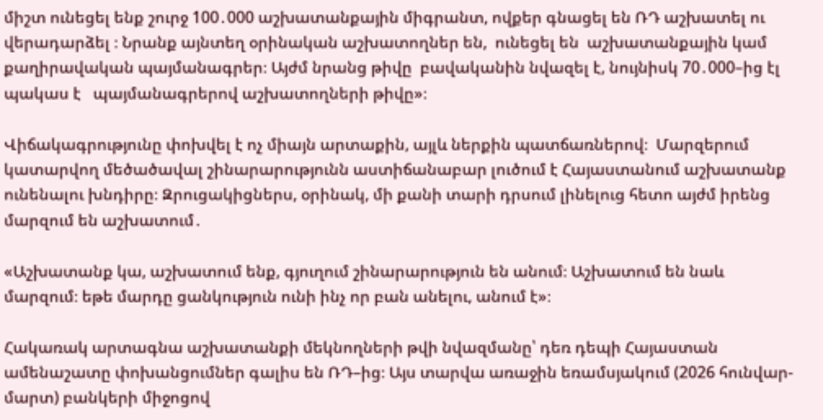միշտ ունեցել ենք շուրջ 100․000 աշխատանքային միգրանտ, ովքեր գնացել են ՌԴ աշխատել ու վերադարձել ։ Նրանք այնտեղ օրինական աշխատողներ են,  ունեցել են  աշխատանքային կամ քաղիրավական պայմանագրեր։ Այժմ նրանց թիվը  բավականին նվազել է, նույնիսկ 70․000–ից էլ պակաս է   պայմանագրերով աշխատողների թիվը»։

Վիճակագրությունը փոխվել է ոչ միայն արտաքին, այլև ներքին պատճառներով։  Մարզերում կատարվող մեծածավալ շինարարությունն աստիճանաբար լուծում է Հայաստանում աշխատանք ունենալու խնդիրը։ Զրուցակիցներս, օրինակ, մի քանի տարի դրսում լինելուց հետո այժմ իրենց մարզում են աշխատում․

«Աշխատանք կա, աշխատում ենք, գյուղում շինարարություն են անում։ Աշխատում են նաև մարզում։ եթե մարդը ցանկություն ունի ինչ որ բան անելու, անում է»։

Հակառակ արտագնա աշխատանքի մեկնողների թվի նվազմանը՝ դեռ դեպի Հայաստան ամենաշատը փոխանցումներ գալիս են ՌԴ–ից։ Այս տարվա առաջին եռամսյակում (2026 հունվար-մարտ) բանկերի միջոցով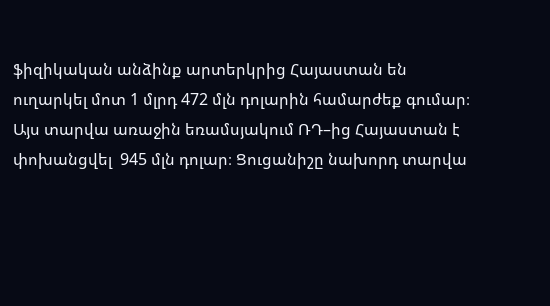ֆիզիկական անձինք արտերկրից Հայաստան են ուղարկել մոտ 1 մլրդ 472 մլն դոլարին համարժեք գումար։  Այս տարվա առաջին եռամսյակում ՌԴ–ից Հայաստան է փոխանցվել  945 մլն դոլար։ Ցուցանիշը նախորդ տարվա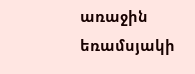առաջին եռամսյակի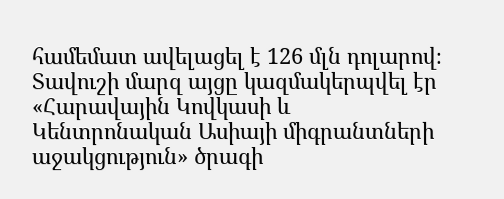համեմատ ավելացել է 126 մլն դոլարով։ Տավուշի մարզ այցը կազմակերպվել էր «Հարավային Կովկասի և Կենտրոնական Ասիայի միգրանտների աջակցություն» ծրագի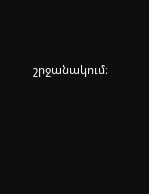շրջանակում։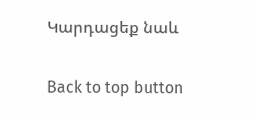Կարդացեք նաև

Back to top button